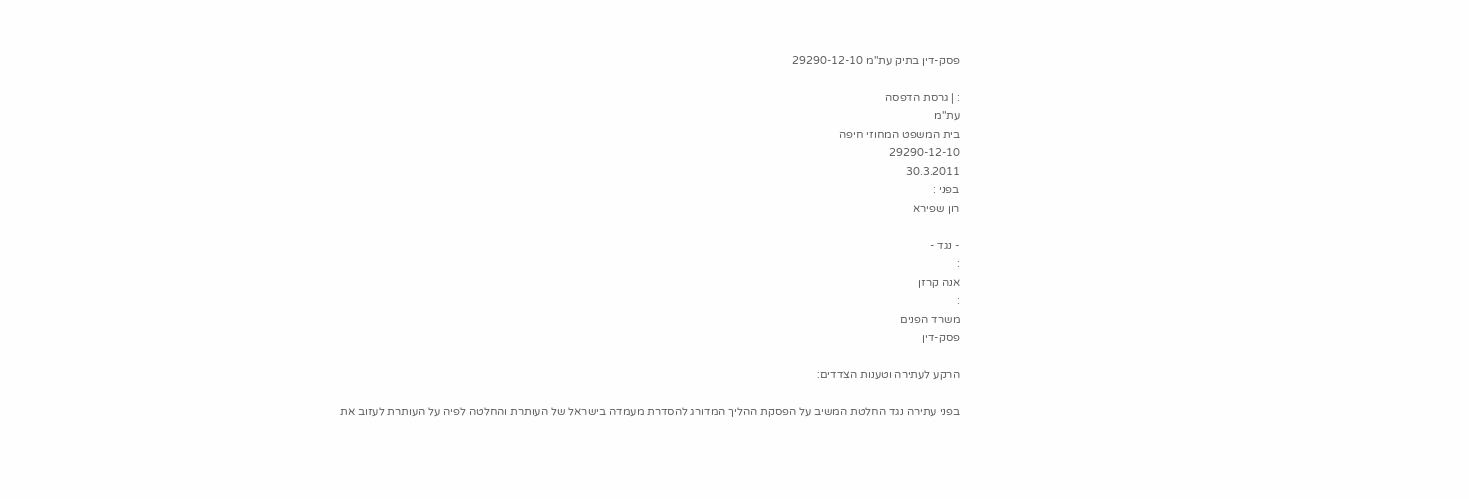פסק-דין בתיק עת"מ 29290-12-10

: | גרסת הדפסה
עת"מ
בית המשפט המחוזי חיפה
29290-12-10
30.3.2011
בפני :
רון שפירא

- נגד -
:
אנה קרזן
:
משרד הפנים
פסק-דין

הרקע לעתירה וטענות הצדדים:

בפני עתירה נגד החלטת המשיב על הפסקת ההליך המדורג להסדרת מעמדה בישראל של העותרת והחלטה לפיה על העותרת לעזוב את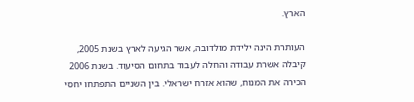הארץ.

העותרת הינה ילידת מולדובה, אשר הגיעה לארץ בשנת 2005, קיבלה אשרת עבודה והחלה לעבוד בתחום הסיעוד. בשנת 2006 הכירה את המנוח, שהוא אזרח ישראלי. בין השניים התפתחו יחסי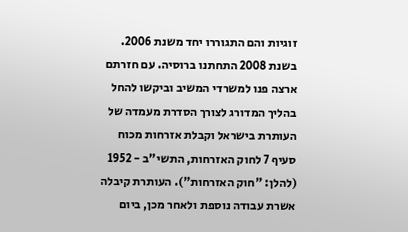זוגיות והם התגוררו יחד משנת 2006. בשנת 2008 התחתנו ברוסיה. עם חזרתם ארצה פנו למשרדי המשיב וביקשו להחל בהליך המדורג לצורך הסדרת מעמדה של העותרת בישראל וקבלת אזרחות מכוח סעיף 7 לחוק האזרחות, התשי"ב - 1952 (להלן: "חוק האזרחות"). העותרת קיבלה אשרת עבודה נוספת ולאחר מכן, ביום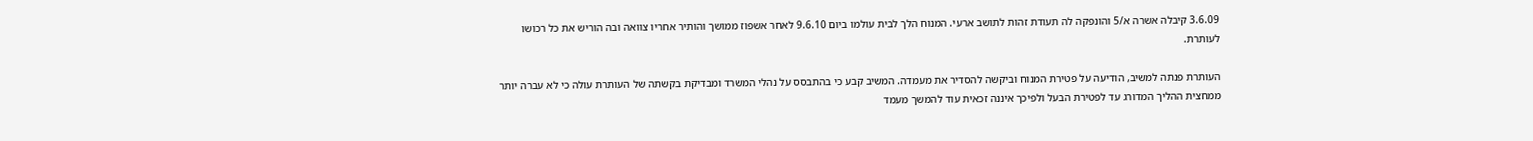3.6.09 קיבלה אשרה א/5 והונפקה לה תעודת זהות לתושב ארעי. המנוח הלך לבית עולמו ביום 9.6.10 לאחר אשפוז ממושך והותיר אחריו צוואה ובה הוריש את כל רכושו לעותרת.

העותרת פנתה למשיב, הודיעה על פטירת המנוח וביקשה להסדיר את מעמדה. המשיב קבע כי בהתבסס על נהלי המשרד ומבדיקת בקשתה של העותרת עולה כי לא עברה יותר ממחצית ההליך המדורג עד לפטירת הבעל ולפיכך איננה זכאית עוד להמשך מעמד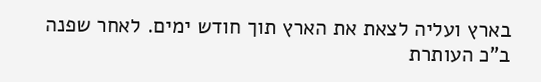בארץ ועליה לצאת את הארץ תוך חודש ימים. לאחר שפנה ב"כ העותרת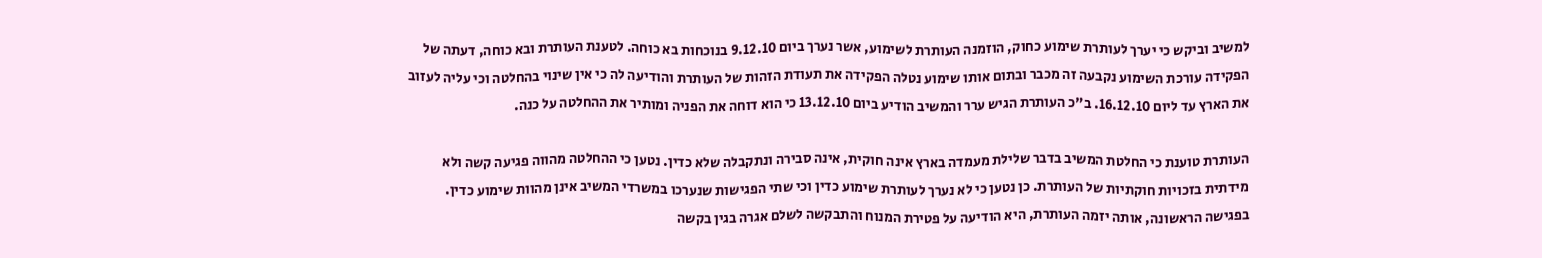למשיב וביקש כי יערך לעותרת שימוע כחוק, הוזמנה העותרת לשימוע, אשר נערך ביום 9.12.10 בנוכחות בא כוחה. לטענת העותרת ובא כוחה, דעתה של הפקידה עורכת השימוע נקבעה זה מכבר ובתום אותו שימוע נטלה הפקידה את תעודת הזהות של העותרת והודיעה לה כי אין שינוי בהחלטה וכי עליה לעזוב את הארץ עד ליום 16.12.10. ב"כ העותרת הגיש ערר והמשיב הודיע ביום 13.12.10 כי הוא דוחה את הפניה ומותיר את ההחלטה על כנה.

העותרת טוענת כי החלטת המשיב בדבר שלילת מעמדה בארץ אינה חוקית, אינה סבירה ונתקבלה שלא כדין. נטען כי ההחלטה מהווה פגיעה קשה ולא מידתית בזכויות חוקתיות של העותרת. כן נטען כי לא נערך לעותרת שימוע כדין וכי שתי הפגישות שנערכו במשרדי המשיב אינן מהוות שימוע כדין. בפגישה הראשונה, אותה יזמה העותרת, היא הודיעה על פטירת המנוח והתבקשה לשלם אגרה בגין בקשה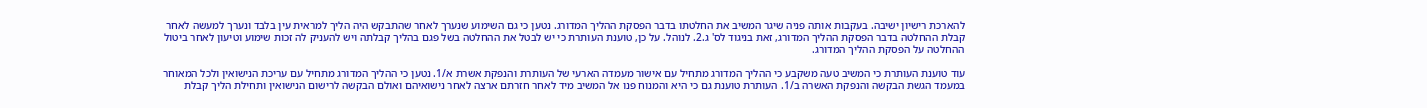להארכת רישיון ישיבה. בעקבות אותה פניה שיגר המשיב את החלטתו בדבר הפסקת ההליך המדורג. נטען כי גם השימוע שנערך לאחר שהתבקש היה הליך למראית עין בלבד ונערך למעשה לאחר קבלת ההחלטה בדבר הפסקת ההליך המדורג, זאת בניגוד לס' ג.2. לנוהל. על כן, טוענת העותרת כי יש לבטל את ההחלטה בשל פגם בהליך קבלתה ויש להעניק לה זכות שימוע וטיעון לאחר ביטול ההחלטה על הפסקת ההליך המדורג.

עוד טוענת העותרת כי המשיב טעה משקבע כי ההליך המדורג מתחיל עם אישור מעמדה הארעי של העותרת והנפקת אשרת א/1. נטען כי ההליך המדורג מתחיל עם עריכת הנישואין ולכל המאוחר במעמד הגשת הבקשה והנפקת האשרה ב/1. העותרת טוענת גם כי היא והמנוח פנו אל המשיב מיד לאחר חזרתם ארצה לאחר נישואיהם ואולם הבקשה לרישום הנישואין ותחילת הליך קבלת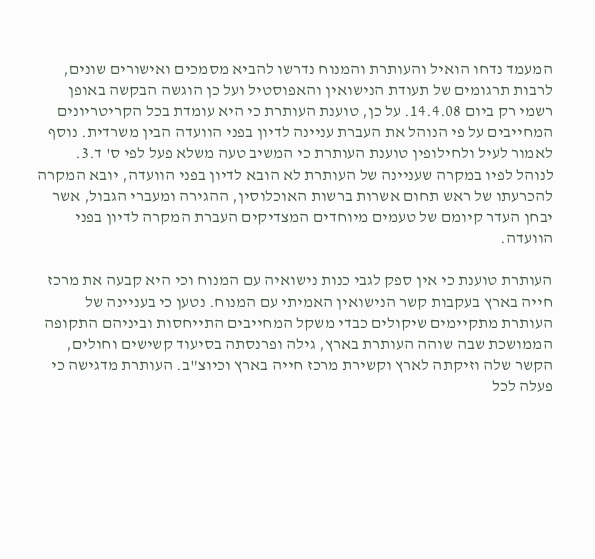המעמד נדחו הואיל והעותרת והמנוח נדרשו להביא מסמכים ואישורים שונים, לרבות תרגומים של תעודת הנישואין והאפוסטיל ועל כן הוגשה הבקשה באופן רשמי רק ביום 14.4.08. על כן, טוענת העותרת כי היא עומדת בכל הקריטריונים המחייבים על פי הנוהל את העברת עניינה לדיון בפני הוועדה הבין משרדית. נוסף לאמור לעיל ולחילופין טוענת העותרת כי המשיב טעה משלא פעל לפי ס' ד.3. לנוהל לפיו במקרה שעניינה של העותרת לא הובא לדיון בפני הוועדה, יובא המקרה להכרעתו של ראש תחום אשרות ברשות האוכלוסין, ההגירה ומעברי הגבול, אשר יבחן העדר קיומם של טעמים מיוחדים המצדיקים העברת המקרה לדיון בפני הוועדה.

העותרת טוענת כי אין ספק לגבי כנות נישואיה עם המנוח וכי היא קבעה את מרכז חייה בארץ בעקבות קשר הנישואין האמיתי עם המנוח. נטען כי בעניינה של העותרת מתקיימים שיקולים כבדי משקל המחייבים התייחסות וביניהם התקופה הממושכת שבה שוהה העותרת בארץ, גילה ופרנסתה בסיעוד קשישים וחולים, הקשר שלה וזיקתה לארץ וקשירת מרכז חייה בארץ וכיוצ"ב. העותרת מדגישה כי פעלה לכל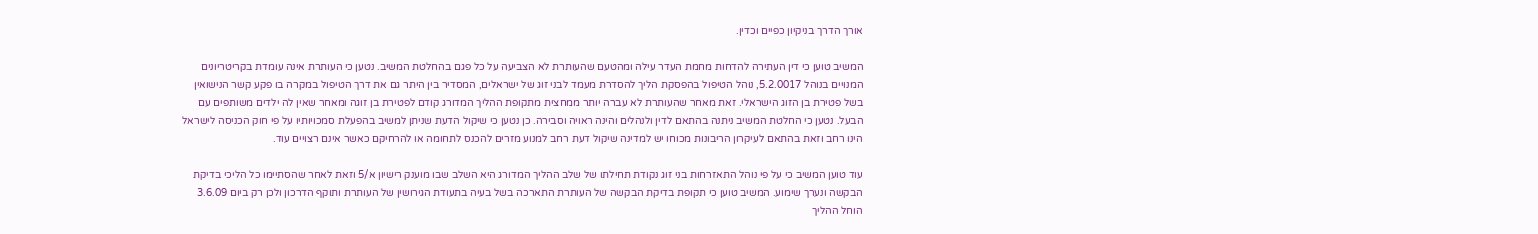אורך הדרך בניקיון כפיים וכדין.

המשיב טוען כי דין העתירה להדחות מחמת העדר עילה ומהטעם שהעותרת לא הצביעה על כל פגם בהחלטת המשיב. נטען כי העותרת אינה עומדת בקריטריונים המנויים בנוהל 5.2.0017, נוהל הטיפול בהפסקת הליך להסדרת מעמד לבני זוג של ישראלים, המסדיר בין היתר גם את דרך הטיפול במקרה בו פקע קשר הנישואין בשל פטירת בן הזוג הישראלי. זאת מאחר שהעותרת לא עברה יותר ממחצית מתקופת ההליך המדורג קודם לפטירת בן זוגה ומאחר שאין לה ילדים משותפים עם הבעל. נטען כי החלטת המשיב ניתנה בהתאם לדין ולנהלים והינה ראויה וסבירה. כן נטען כי שיקול הדעת שניתן למשיב בהפעלת סמכויותיו על פי חוק הכניסה לישראל הינו רחב וזאת בהתאם לעיקרון הריבונות מכוחו יש למדינה שיקול דעת רחב למנוע מזרים להכנס לתחומה או להרחיקם כאשר אינם רצויים עוד.

עוד טוען המשיב כי על פי נוהל התאזרחות בני זוג נקודת תחילתו של שלב ההליך המדורג היא השלב שבו מוענק רישיון א/5 וזאת לאחר שהסתיימו כל הליכי בדיקת הבקשה ונערך שימוע. המשיב טוען כי תקופת בדיקת הבקשה של העותרת התארכה בשל בעיה בתעודת הגירושין של העותרת ותוקף הדרכון ולכן רק ביום 3.6.09 הוחל ההליך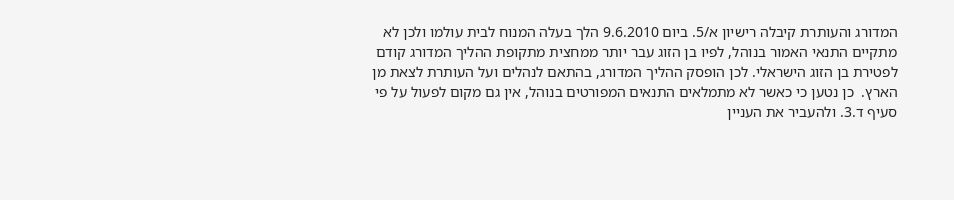המדורג והעותרת קיבלה רישיון א/5. ביום 9.6.2010 הלך בעלה המנוח לבית עולמו ולכן לא מתקיים התנאי האמור בנוהל, לפיו בן הזוג עבר יותר ממחצית מתקופת ההליך המדורג קודם לפטירת בן הזוג הישראלי. לכן הופסק ההליך המדורג, בהתאם לנהלים ועל העותרת לצאת מן הארץ.  כן נטען כי כאשר לא מתמלאים התנאים המפורטים בנוהל, אין גם מקום לפעול על פי סעיף ד.3. ולהעביר את העניין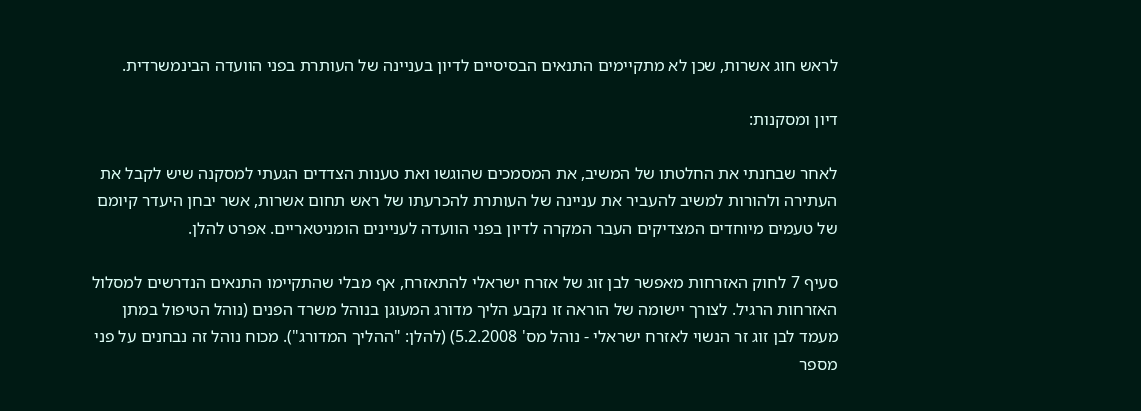לראש חוג אשרות, שכן לא מתקיימים התנאים הבסיסיים לדיון בעניינה של העותרת בפני הוועדה הבינמשרדית.

דיון ומסקנות:

לאחר שבחנתי את החלטתו של המשיב, את המסמכים שהוגשו ואת טענות הצדדים הגעתי למסקנה שיש לקבל את העתירה ולהורות למשיב להעביר את עניינה של העותרת להכרעתו של ראש תחום אשרות, אשר יבחן היעדר קיומם של טעמים מיוחדים המצדיקים העבר המקרה לדיון בפני הוועדה לעניינים הומניטאריים. אפרט להלן.

סעיף 7 לחוק האזרחות מאפשר לבן זוג של אזרח ישראלי להתאזרח, אף מבלי שהתקיימו התנאים הנדרשים למסלול האזרחות הרגיל. לצורך יישומה של הוראה זו נקבע הליך מדורג המעוגן בנוהל משרד הפנים (נוהל הטיפול במתן מעמד לבן זוג זר הנשוי לאזרח ישראלי - נוהל מס' 5.2.2008) (להלן: "ההליך המדורג"). מכוח נוהל זה נבחנים על פני מספר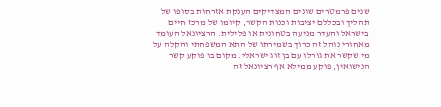שנים פרמטרים שונים המצדיקים הענקת אזרחות בסופו של תהליך ובכללם יציבות וכנות הקשר, קיומו של מרכז חיים בישראל והעדר מניעה בטחונית או פלילית. הרציונאל העומד מאחורי נוהל זה כרוך בשמירתו של התא המשפחתי והקלה על מי שקשר את גורלו עם בן זוג ישראלי. מקום בו פוקע קשר הנישואין, פוקע ממילא אף רציונאל זה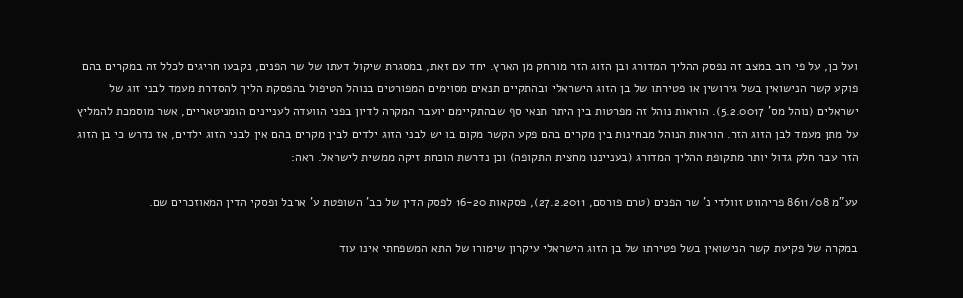ועל כן, על פי רוב במצב זה נפסק ההליך המדורג ובן הזוג הזר מורחק מן הארץ. יחד עם זאת, במסגרת שיקול דעתו של שר הפנים, נקבעו חריגים לכלל זה במקרים בהם פוקע קשר הנישואין בשל גירושין או פטירתו של בן הזוג הישראלי ובהתקיים תנאים מסוימים המפורטים בנוהל הטיפול בהפסקת הליך להסדרת מעמד לבני זוג של ישראלים (נוהל מס' 5.2.0017). הוראות נוהל זה מפרטות בין היתר תנאי סף שבהתקיימם יועבר המקרה לדיון בפני הוועדה לעניינים הומניטאריים, אשר מוסמכת להמליץ על מתן מעמד לבן הזוג הזר. הוראות הנוהל מבחינות בין מקרים בהם פקע הקשר מקום בו יש לבני הזוג ילדים לבין מקרים בהם אין לבני הזוג ילדים, אז נדרש כי בן הזוג הזר עבר חלק גדול יותר מתקופת ההליך המדורג (בענייננו מחצית התקופה) וכן נדרשת הוכחת זיקה ממשית לישראל. ראה:

עע"מ 8611/08 פריהווט זוולדי נ' שר הפנים (טרם פורסם, 27.2.2011), פסקאות 16-20 לפסק הדין של כב' השופטת ע' ארבל ופסקי הדין המאוזכרים שם.

במקרה של פקיעת קשר הנישואין בשל פטירתו של בן הזוג הישראלי עיקרון שימורו של התא המשפחתי אינו עוד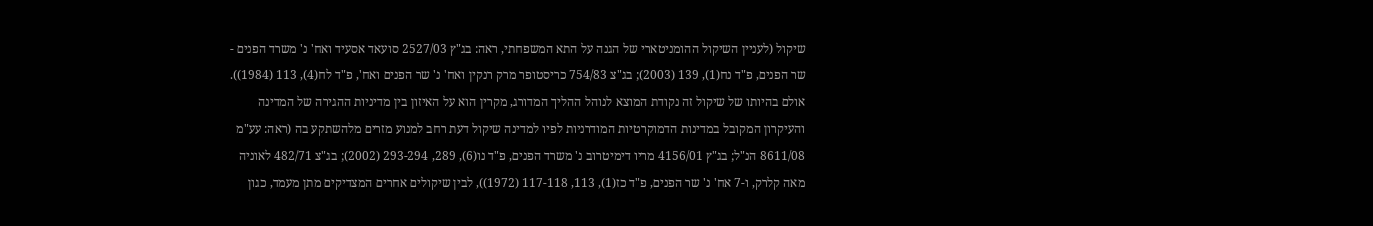שיקול (לעניין השיקול ההומניטארי של הגנה על התא המשפחתי, ראה: בג"ץ 2527/03 סועאד אסעיד ואח' נ' משרד הפנים - שר הפנים, פ"ד נח(1), 139 (2003); בג"צ 754/83 כריסטופר מרק רנקין ואח' נ' שר הפנים ואח', פ"ד לח(4), 113 (1984)). אולם בהיותו של שיקול זה נקודת המוצא לנוהל ההליך המדורג, מקרין הוא על האיזון בין מדיניות ההגירה של המדינה והעיקרון המקובל במדינות הדמוקרטיות המודרניות לפיו למדינה שיקול דעת רחב למנוע מזרים מלהשתקע בה (ראה: עע"מ 8611/08 הנ"ל; בג"ץ 4156/01 מריו דימיטרוב נ' משרד הפנים, פ"ד נו(6), 289, 293-294 (2002); בג"צ 482/71 לאוניה מאה קלרק, ו-7 אח' נ' שר הפנים, פ"ד כז(1), 113, 117-118 (1972)), לבין שיקולים אחרים המצדיקים מתן מעמד, כגון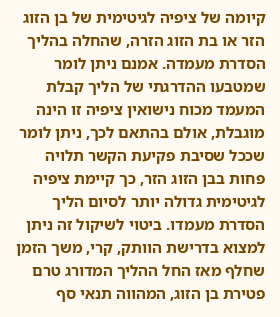קיומה של ציפיה לגיטימית של בן הזוג הזר או בת הזוג הזרה, שהחלה בהליך הסדרת מעמדה. אמנם ניתן לומר שמטבעו ההדרגתי של הליך קבלת המעמד מכוח נישואין ציפיה זו הינה מוגבלת, אולם בהתאם לכך, ניתן לומר שככל שסיבת פקיעת הקשר תלויה פחות בבן הזוג הזר, כך קיימת ציפיה לגיטימית גדולה יותר לסיום הליך הסדרת מעמדו. ביטוי לשיקול זה ניתן למצוא בדרישת הוותק, קרי, משך הזמן שחלף מאז החל ההליך המדורג טרם פטירת בן הזוג, המהווה תנאי סף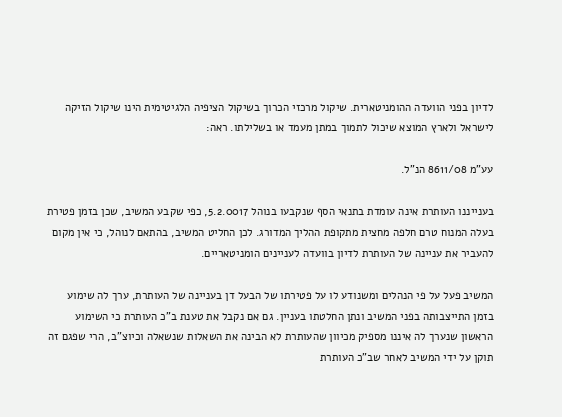לדיון בפני הוועדה ההומניטארית. שיקול מרכזי הכרוך בשיקול הציפיה הלגיטימית הינו שיקול הזיקה לישראל ולארץ המוצא שיכול לתמוך במתן מעמד או בשלילתו. ראה:

עע"מ 8611/08 הנ"ל.

בענייננו העותרת אינה עומדת בתנאי הסף שנקבעו בנוהל 5.2.0017, כפי שקבע המשיב, שכן בזמן פטירת בעלה המנוח טרם חלפה מחצית מתקופת ההליך המדורג. לכן החליט המשיב, בהתאם לנוהל, כי אין מקום להעביר את עניינה של העותרת לדיון בוועדה לעניינים הומניטאריים.

המשיב פעל על פי הנהלים ומשנודע לו על פטירתו של הבעל דן בעניינה של העותרת, ערך לה שימוע בזמן התייצבותה בפני המשיב ונתן החלטתו בעניין. גם אם נקבל את טענת ב"כ העותרת כי השימוע הראשון שנערך לה איננו מספיק מכיוון שהעותרת לא הבינה את השאלות שנשאלה וכיוצ"ב, הרי שפגם זה תוקן על ידי המשיב לאחר שב"כ העותרת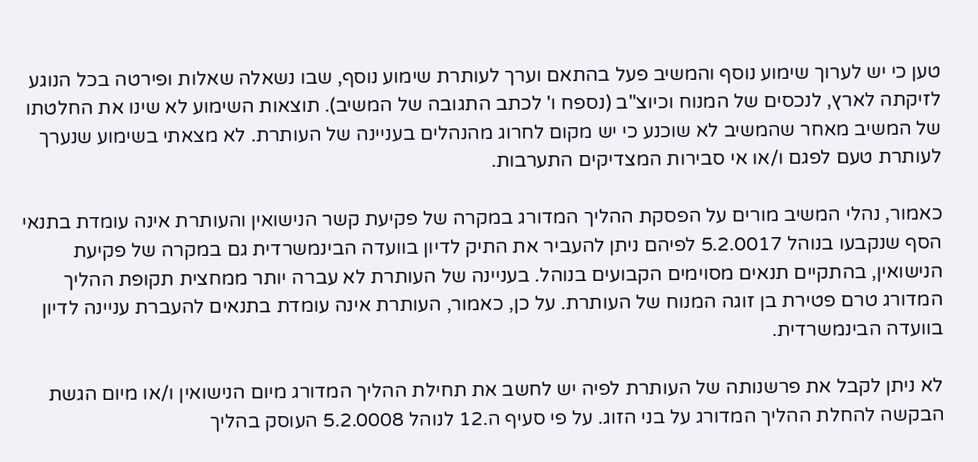טען כי יש לערוך שימוע נוסף והמשיב פעל בהתאם וערך לעותרת שימוע נוסף, שבו נשאלה שאלות ופירטה בכל הנוגע לזיקתה לארץ, לנכסים של המנוח וכיוצ"ב (נספח ו' לכתב התגובה של המשיב). תוצאות השימוע לא שינו את החלטתו של המשיב מאחר שהמשיב לא שוכנע כי יש מקום לחרוג מהנהלים בעניינה של העותרת. לא מצאתי בשימוע שנערך לעותרת טעם לפגם ו/או אי סבירות המצדיקים התערבות.

כאמור, נהלי המשיב מורים על הפסקת ההליך המדורג במקרה של פקיעת קשר הנישואין והעותרת אינה עומדת בתנאי הסף שנקבעו בנוהל 5.2.0017 לפיהם ניתן להעביר את התיק לדיון בוועדה הבינמשרדית גם במקרה של פקיעת הנישואין, בהתקיים תנאים מסוימים הקבועים בנוהל. בעניינה של העותרת לא עברה יותר ממחצית תקופת ההליך המדורג טרם פטירת בן זוגה המנוח של העותרת. על כן, כאמור, העותרת אינה עומדת בתנאים להעברת עניינה לדיון בוועדה הבינמשרדית.

לא ניתן לקבל את פרשנותה של העותרת לפיה יש לחשב את תחילת ההליך המדורג מיום הנישואין ו/או מיום הגשת הבקשה להחלת ההליך המדורג על בני הזוג. על פי סעיף ה.12 לנוהל 5.2.0008 העוסק בהליך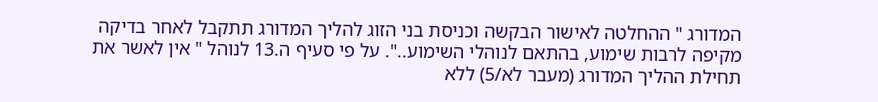המדורג " ההחלטה לאישור הבקשה וכניסת בני הזוג להליך המדורג תתקבל לאחר בדיקה מקיפה לרבות שימוע, בהתאם לנוהלי השימוע..". על פי סעיף ה.13 לנוהל " אין לאשר את תחילת ההליך המדורג (מעבר לא/5) ללא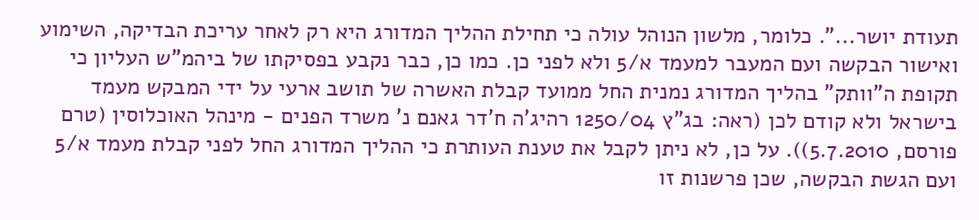תעודת יושר...". כלומר, מלשון הנוהל עולה כי תחילת ההליך המדורג היא רק לאחר עריכת הבדיקה, השימוע ואישור הבקשה ועם המעבר למעמד א/5 ולא לפני כן. כמו כן, כבר נקבע בפסיקתו של ביהמ"ש העליון כי תקופת ה"וותק" בהליך המדורג נמנית החל ממועד קבלת האשרה של תושב ארעי על ידי המבקש מעמד בישראל ולא קודם לכן (ראה: בג"ץ 1250/04 רהיג'ה ח'דר גאנם נ' משרד הפנים - מינהל האוכלוסין (טרם פורסם, 5.7.2010)). על כן, לא ניתן לקבל את טענת העותרת כי ההליך המדורג החל לפני קבלת מעמד א/5 ועם הגשת הבקשה, שכן פרשנות זו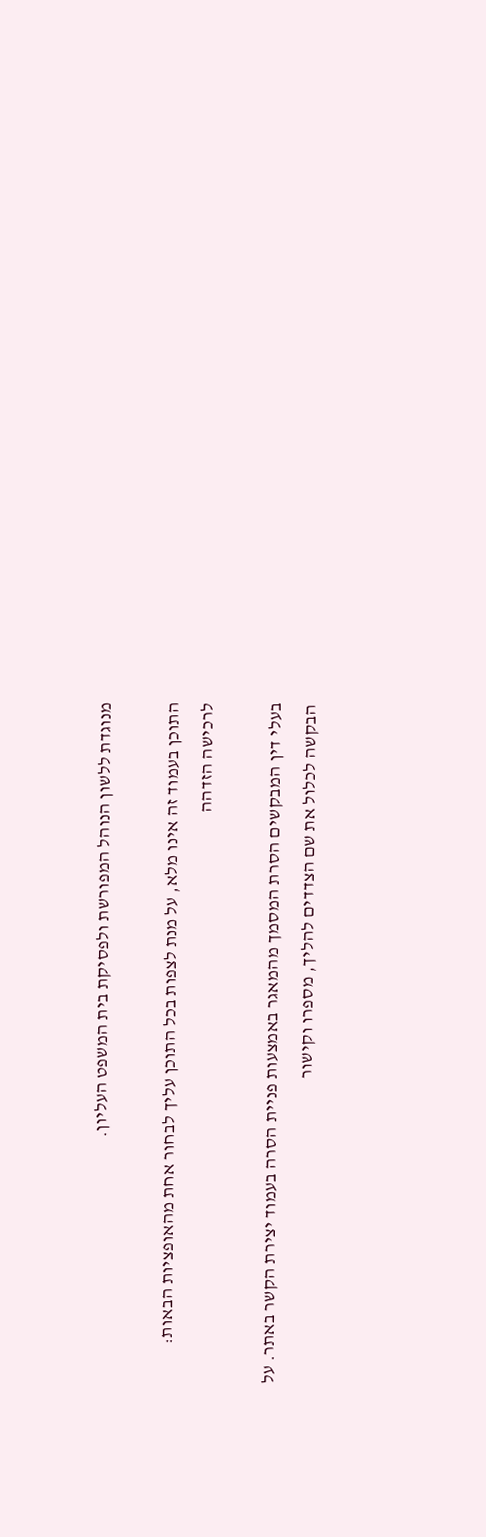מנוגדת ללשון הנוהל המפורשת ולפסיקת בית המשפט העליון.

התוכן בעמוד זה אינו מלא, על מנת לצפות בכל התוכן עליך לבחור אחת מהאופציות הבאות:
לרכישה הזדהה

בעלי דין המבקשים הסרת המסמך מהמאגר באמצעות פניית הסרה בעמוד יצירת הקשר באתר. על הבקשה לכלול את שם הצדדים להליך, מספרו וקישור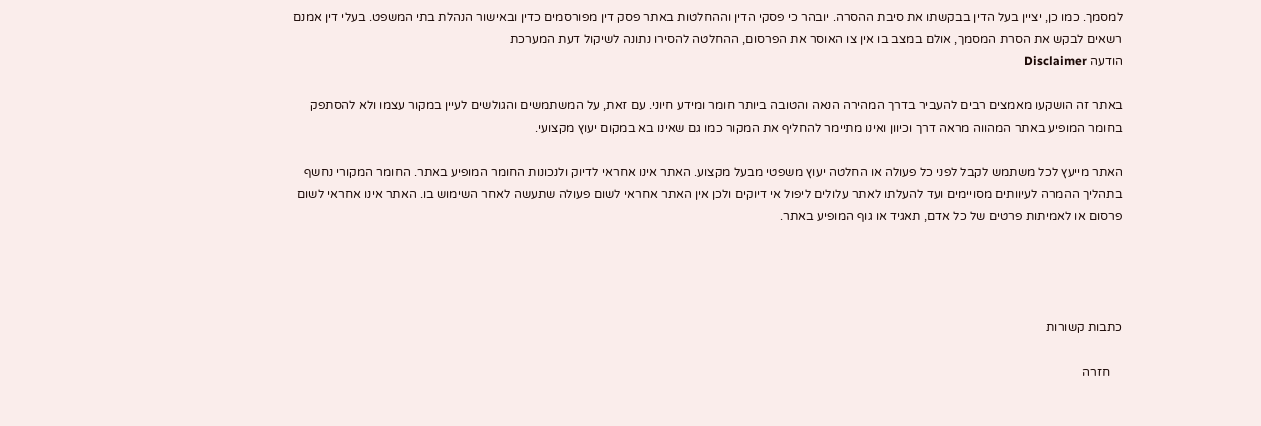למסמך. כמו כן, יציין בעל הדין בבקשתו את סיבת ההסרה. יובהר כי פסקי הדין וההחלטות באתר פסק דין מפורסמים כדין ובאישור הנהלת בתי המשפט. בעלי דין אמנם רשאים לבקש את הסרת המסמך, אולם במצב בו אין צו האוסר את הפרסום, ההחלטה להסירו נתונה לשיקול דעת המערכת
הודעה Disclaimer

באתר זה הושקעו מאמצים רבים להעביר בדרך המהירה הנאה והטובה ביותר חומר ומידע חיוני. עם זאת, על המשתמשים והגולשים לעיין במקור עצמו ולא להסתפק בחומר המופיע באתר המהווה מראה דרך וכיוון ואינו מתיימר להחליף את המקור כמו גם שאינו בא במקום יעוץ מקצועי.

האתר מייעץ לכל משתמש לקבל לפני כל פעולה או החלטה יעוץ משפטי מבעל מקצוע. האתר אינו אחראי לדיוק ולנכונות החומר המופיע באתר. החומר המקורי נחשף בתהליך ההמרה לעיוותים מסויימים ועד להעלתו לאתר עלולים ליפול אי דיוקים ולכן אין האתר אחראי לשום פעולה שתעשה לאחר השימוש בו. האתר אינו אחראי לשום פרסום או לאמיתות פרטים של כל אדם, תאגיד או גוף המופיע באתר.




כתבות קשורות

    חזרה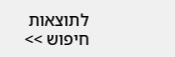לתוצאות חיפוש >>